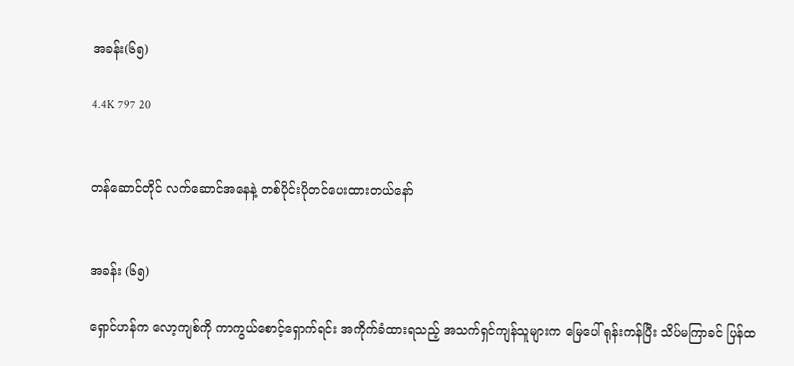အခန်း(၆၅)

4.4K 797 20


တန်ဆောင်တိုင် လက်ဆောင်အနေနဲ့ တစ်ပိုင်းပိုတင်ပေးထားတယ်နော်


အခန်း (၆၅)

ရှောင်ဟန်က လော့ကျစ်ကို ကာကွယ်စောင့်ရှောက်ရင်း အကိုက်ခံထားရသည့် အသက်ရှင်ကျန်သူများက မြေပေါ် ရုန်းကန်ပြီး သိပ်မကြာခင် ပြန်ထ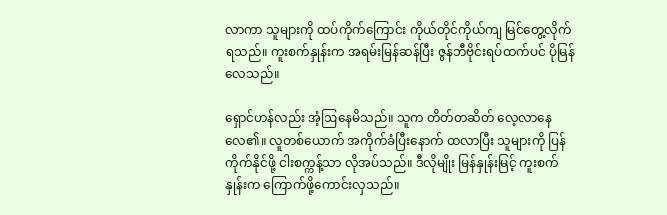လာကာ သူများကို ထပ်ကိုက်ကြောင်း ကိုယ်တိုင်ကိုယ်ကျ မြင်တွေ့လိုက်ရသည်။ ကူးစက်နှုန်းက အရမ်းမြန်ဆန်ပြီး ဇွန်ဘီဗိုင်းရပ်ထက်ပင် ပိုမြန်လေသည်။

ရှောင်ဟန်လည်း အံ့ဩနေမိသည်။ သူက တိတ်တဆိတ် လေ့လာနေလေ၏။ လူတစ်ယောက် အကိုက်ခံပြီးနောက် ထလာပြီး သူများကို ပြန်ကိုက်နိုင်ဖို့ ငါးစက္ကန့်သာ လိုအပ်သည်။ ဒီလိုမျိုး မြန်နှုန်းမြင့် ကူးစက်နှုန်းက ကြောက်ဖို့ကောင်းလှသည်။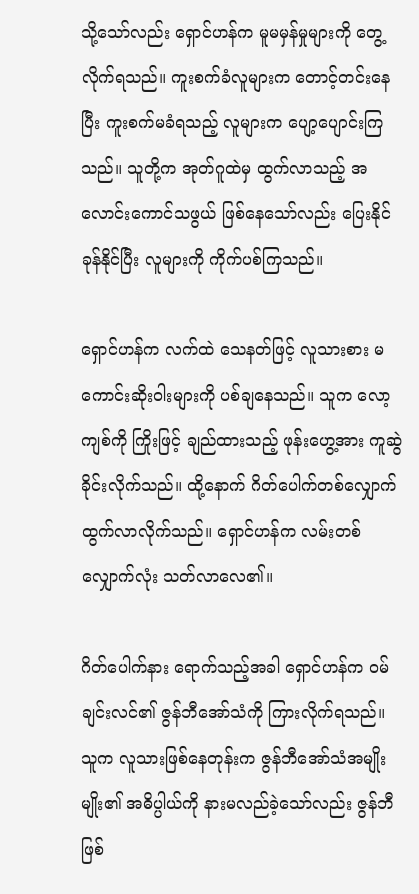သို့သော်လည်း ရှောင်ဟန်က မူမမှန်မှုများကို တွေ့လိုက်ရသည်။ ကူးစက်ခံလူများက တောင့်တင်းနေပြီး ကူးစက်မခံရသည့် လူများက ပျော့ပျောင်းကြသည်။ သူတို့က အုတ်ဂူထဲမှ ထွက်လာသည့် အလောင်းကောင်သဖွယ် ဖြစ်နေသော်လည်း ပြေးနိုင် ခုန်နိုင်ပြီး လူများကို ကိုက်ပစ်ကြသည်။

ရှောင်ဟန်က လက်ထဲ သေနတ်ဖြင့် လူသားစား မကောင်းဆိုးဝါးများကို ပစ်ချနေသည်။ သူက လော့ကျစ်ကို ကြိုးဖြင့် ချည်ထားသည့် ဖုန်းဟွေ့အား ကူဆွဲခိုင်းလိုက်သည်။ ထို့နောက် ဂိတ်ပေါက်တစ်လျှောက် ထွက်လာလိုက်သည်။ ရှောင်ဟန်က လမ်းတစ်လျှောက်လုံး သတ်လာလေ၏။

ဂိတ်ပေါက်နား ရောက်သည့်အခါ ရှောင်ဟန်က ဝမ်ချင်းလင်၏ ဇွန်ဘီအော်သံကို ကြားလိုက်ရသည်။ သူက လူသားဖြစ်နေတုန်းက ဇွန်ဘီအော်သံအမျိုးမျိုး၏ အဓိပ္ပါယ်ကို နားမလည်ခဲ့သော်လည်း ဇွန်ဘီ ဖြစ်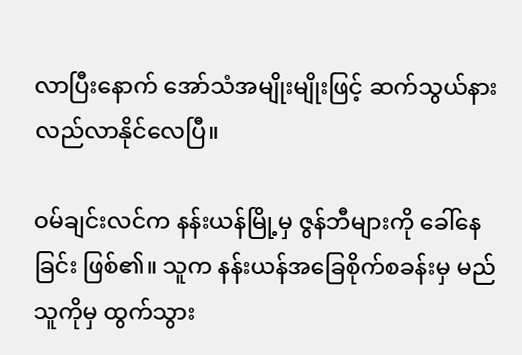လာပြီးနောက် အော်သံအမျိုးမျိုးဖြင့် ဆက်သွယ်နားလည်လာနိုင်လေပြီ။

ဝမ်ချင်းလင်က နန်းယန်မြို့မှ ဇွန်ဘီများကို ခေါ်နေခြင်း ဖြစ်၏။ သူက နန်းယန်အခြေစိုက်စခန်းမှ မည်သူကိုမှ ထွက်သွား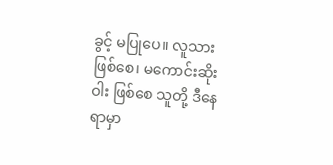ခွင့် မပြုပေ။ လူသားဖြစ်စေ၊ မကောင်းဆိုးဝါး ဖြစ်စေ သူတို့ ဒီနေရာမှာ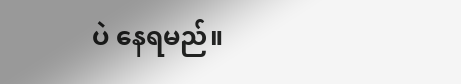ပဲ နေရမည်။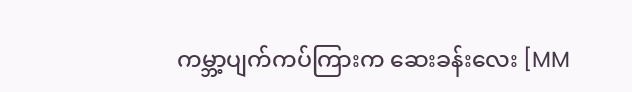ကမ္ဘာ့ပျက်ကပ်ကြားက ဆေးခန်းလေး [MM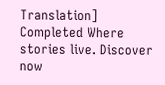Translation] Completed Where stories live. Discover now